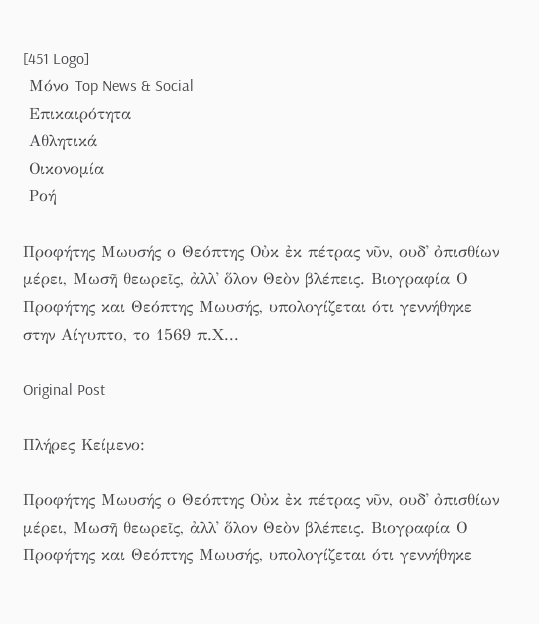[451 Logo]
 Μόνο Top News & Social
 Επικαιρότητα
 Αθλητικά
 Οικονομία
 Ροή

Προφήτης Μωυσής ο Θεόπτης Οὐκ ἐκ πέτρας νῦν, ουδ᾿ ὀπισθίων μέρει, Μωσῆ θεωρεῖς, ἀλλ᾿ ὅλον Θεὸν βλέπεις. Βιογραφία Ο Προφήτης και Θεόπτης Μωυσής, υπολογίζεται ότι γεννήθηκε στην Αίγυπτο, το 1569 π.Χ...

Original Post

Πλήρες Κείμενο:

Προφήτης Μωυσής ο Θεόπτης Οὐκ ἐκ πέτρας νῦν, ουδ᾿ ὀπισθίων μέρει, Μωσῆ θεωρεῖς, ἀλλ᾿ ὅλον Θεὸν βλέπεις. Βιογραφία Ο Προφήτης και Θεόπτης Μωυσής, υπολογίζεται ότι γεννήθηκε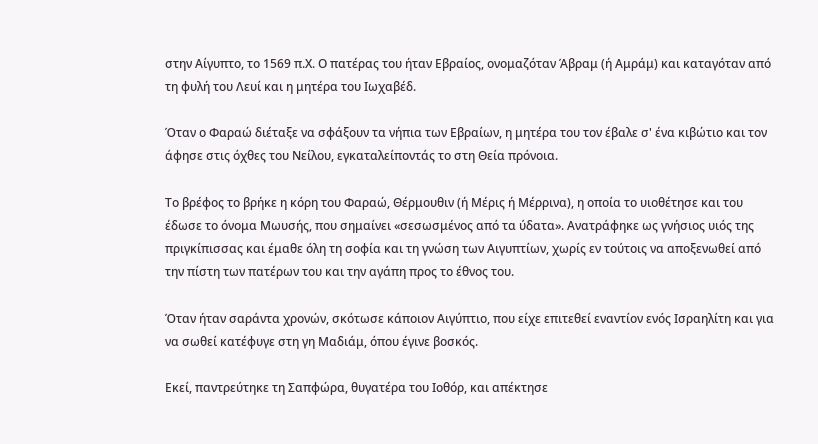στην Αίγυπτο, το 1569 π.Χ. Ο πατέρας του ήταν Εβραίος, ονομαζόταν Άβραμ (ή Αμράμ) και καταγόταν από τη φυλή του Λευί και η μητέρα του Ιωχαβέδ.

Όταν ο Φαραώ διέταξε να σφάξουν τα νήπια των Εβραίων, η μητέρα του τον έβαλε σ' ένα κιβώτιο και τον άφησε στις όχθες του Νείλου, εγκαταλείποντάς το στη Θεία πρόνοια.

Το βρέφος το βρήκε η κόρη του Φαραώ, Θέρμουθιν (ή Mέρις ή Mέρρινα), η οποία το υιοθέτησε και του έδωσε το όνομα Μωυσής, που σημαίνει «σεσωσμένος από τα ύδατα». Ανατράφηκε ως γνήσιος υιός της πριγκίπισσας και έμαθε όλη τη σοφία και τη γνώση των Αιγυπτίων, χωρίς εν τούτοις να αποξενωθεί από την πίστη των πατέρων του και την αγάπη προς το έθνος του.

Όταν ήταν σαράντα χρονών, σκότωσε κάποιον Αιγύπτιο, που είχε επιτεθεί εναντίον ενός Ισραηλίτη και για να σωθεί κατέφυγε στη γη Μαδιάμ, όπου έγινε βοσκός.

Εκεί, παντρεύτηκε τη Σαπφώρα, θυγατέρα του Iοθόρ, και απέκτησε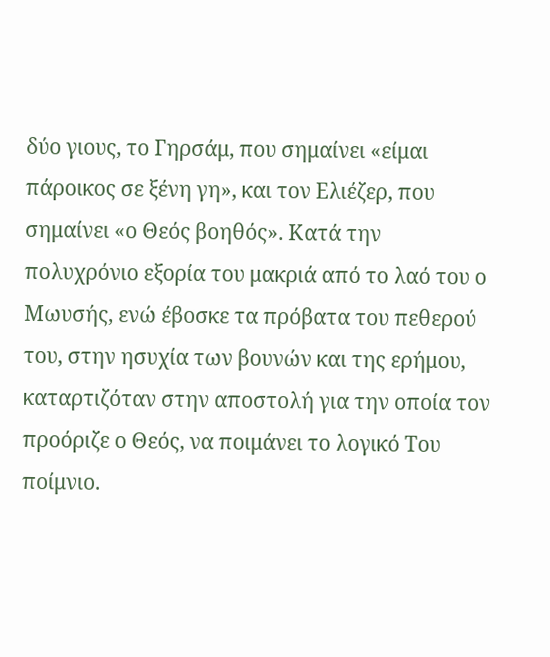δύο γιους, το Γηρσάμ, που σημαίνει «είμαι πάροικος σε ξένη γη», και τον Ελιέζερ, που σημαίνει «ο Θεός βοηθός». Κατά την πολυχρόνιο εξορία του μακριά από το λαό του ο Μωυσής, ενώ έβοσκε τα πρόβατα του πεθερού του, στην ησυχία των βουνών και της ερήμου, καταρτιζόταν στην αποστολή για την οποία τον προόριζε ο Θεός, να ποιμάνει το λογικό Του ποίμνιο.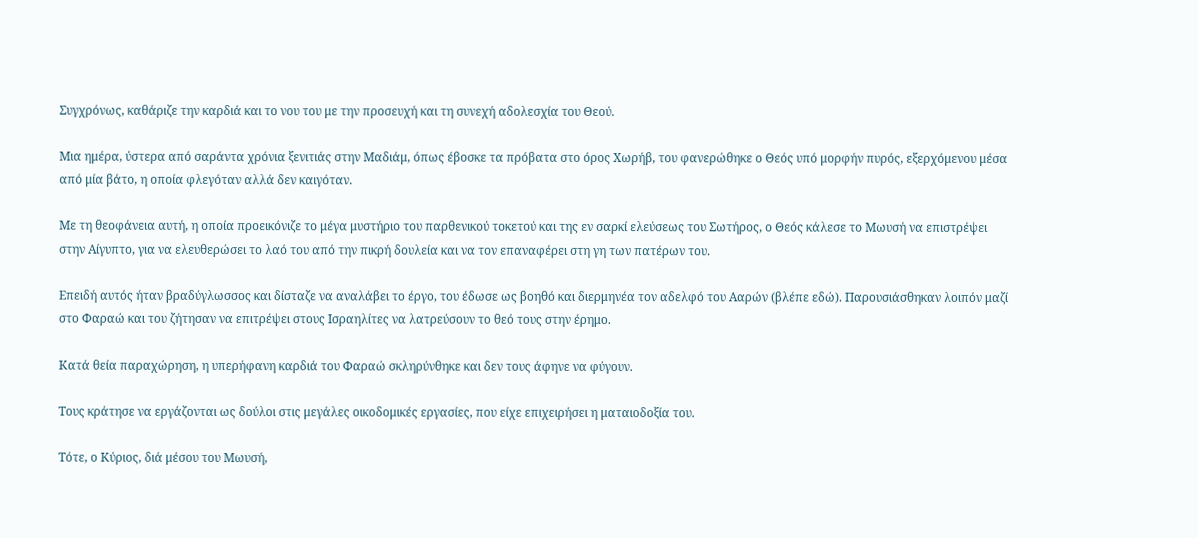Συγχρόνως, καθάριζε την καρδιά και το νου του με την προσευχή και τη συνεχή αδολεσχία του Θεού.

Μια ημέρα, ύστερα από σαράντα χρόνια ξενιτιάς στην Μαδιάμ, όπως έβοσκε τα πρόβατα στο όρος Χωρήβ, του φανερώθηκε ο Θεός υπό μορφήν πυρός, εξερχόμενου μέσα από μία βάτο, η οποία φλεγόταν αλλά δεν καιγόταν.

Με τη θεοφάνεια αυτή, η οποία προεικόνιζε το μέγα μυστήριο του παρθενικού τοκετού και της εν σαρκί ελεύσεως του Σωτήρος, ο Θεός κάλεσε το Μωυσή να επιστρέψει στην Αίγυπτο, για να ελευθερώσει το λαό του από την πικρή δουλεία και να τον επαναφέρει στη γη των πατέρων του.

Επειδή αυτός ήταν βραδύγλωσσος και δίσταζε να αναλάβει το έργο, του έδωσε ως βοηθό και διερμηνέα τον αδελφό του Ααρών (βλέπε εδώ). Παρουσιάσθηκαν λοιπόν μαζί στο Φαραώ και του ζήτησαν να επιτρέψει στους Ισραηλίτες να λατρεύσουν το θεό τους στην έρημο.

Κατά θεία παραχώρηση, η υπερήφανη καρδιά του Φαραώ σκληρύνθηκε και δεν τους άφηνε να φύγουν.

Τους κράτησε να εργάζονται ως δούλοι στις μεγάλες οικοδομικές εργασίες, που είχε επιχειρήσει η ματαιοδοξία του.

Τότε, ο Κύριος, διά μέσου του Μωυσή,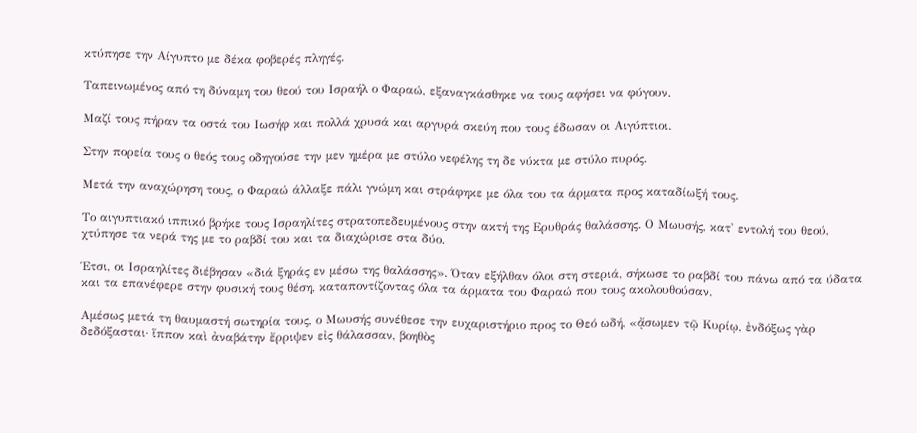κτύπησε την Αίγυπτο με δέκα φοβερές πληγές.

Ταπεινωμένος από τη δύναμη του θεού του Ισραήλ ο Φαραώ, εξαναγκάσθηκε να τους αφήσει να φύγουν.

Μαζί τους πήραν τα οστά του Ιωσήφ και πολλά χρυσά και αργυρά σκεύη που τους έδωσαν οι Αιγύπτιοι.

Στην πορεία τους ο θεός τους οδηγούσε την μεν ημέρα με στύλο νεφέλης τη δε νύκτα με στύλο πυρός.

Μετά την αναχώρηση τους, ο Φαραώ άλλαξε πάλι γνώμη και στράφηκε με όλα του τα άρματα προς καταδίωξή τους.

Το αιγυπτιακό ιππικό βρήκε τους Ισραηλίτες στρατοπεδευμένους στην ακτή της Ερυθράς θαλάσσης. Ο Μωυσής, κατ' εντολή του θεού, χτύπησε τα νερά της με το ραβδί του και τα διαχώρισε στα δύο.

Έτσι, οι Ισραηλίτες διέβησαν «διά ξηράς εν μέσω της θαλάσσης». Όταν εξήλθαν όλοι στη στεριά, σήκωσε το ραβδί του πάνω από τα ύδατα και τα επανέφερε στην φυσική τους θέση, καταποντίζοντας όλα τα άρματα του Φαραώ που τους ακολουθούσαν.

Αμέσως μετά τη θαυμαστή σωτηρία τους, ο Μωυσής συνέθεσε την ευχαριστήριο προς το Θεό ωδή, «ᾄσωμεν τῷ Κυρίῳ, ἐνδόξως γὰρ δεδόξασται· ἵππον καὶ ἀναβάτην ἔρριψεν εἰς θάλασσαν, βοηθὸς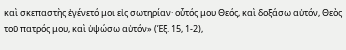καὶ σκεπαστὴς ἐγένετό μοι εἰς σωτηρίαν· οὗτός μου Θεός, καὶ δοξάσω αὐτόν, Θεὸς τοῦ πατρός μου, καὶ ὑψώσω αὐτόν» (Έξ. 15, 1-2),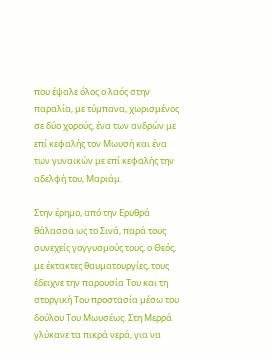που έψαλε όλος ο λαός στην παραλία, με τύμπανα, χωρισμένος σε δύο χορούς, ένα των ανδρών με επί κεφαλής τον Μωυσή και ένα των γυναικών με επί κεφαλής την αδελφή του, Μαριάμ.

Στην έρημο, από την Ερυθρά θάλασσα ως το Σινά, παρά τους συνεχείς γογγυσμούς τους, ο Θεός, με έκτακτες θαυματουργίες, τους έδειχνε την παρουσία Του και τη στοργική Του προστασία μέσω του δούλου Του Μωυσέως. Στη Μερρά γλύκανε τα πικρά νερά, για να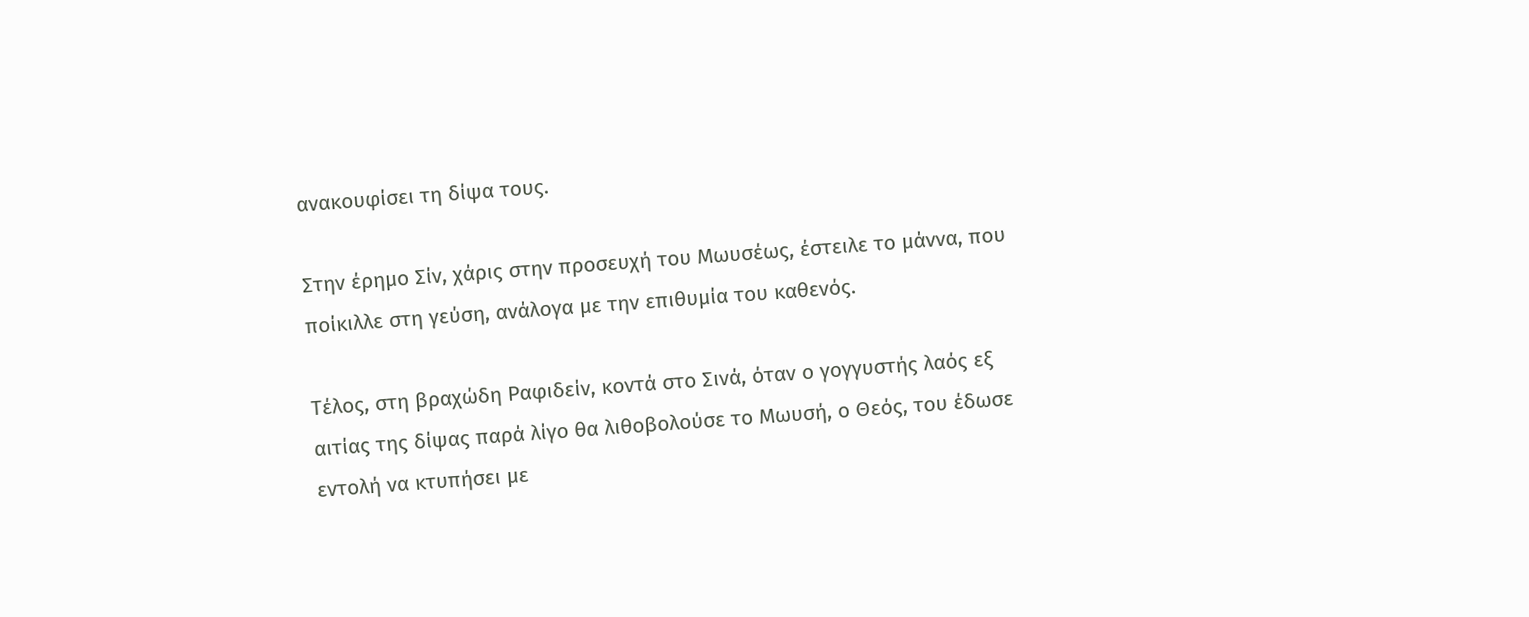ανακουφίσει τη δίψα τους.

Στην έρημο Σίν, χάρις στην προσευχή του Μωυσέως, έστειλε το μάννα, που ποίκιλλε στη γεύση, ανάλογα με την επιθυμία του καθενός.

Τέλος, στη βραχώδη Ραφιδείν, κοντά στο Σινά, όταν ο γογγυστής λαός εξ αιτίας της δίψας παρά λίγο θα λιθοβολούσε το Μωυσή, ο Θεός, του έδωσε εντολή να κτυπήσει με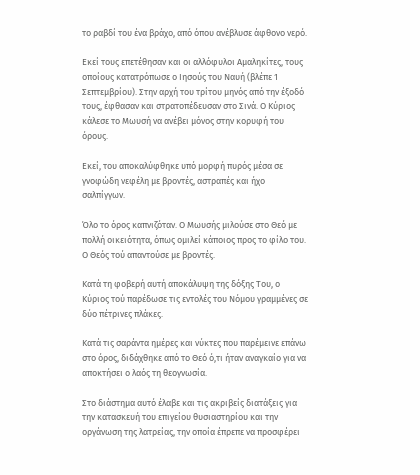το ραβδί του ένα βράχο, από όπου ανέβλυσε άφθονο νερό.

Εκεί τους επετέθησαν και οι αλλόφυλοι Αμαληκίτες, τους οποίους κατατρόπωσε ο Ιησούς του Ναυή (βλέπε 1 Σεπτεμβρίου). Στην αρχή του τρίτου μηνός από την έξοδό τους, έφθασαν και στρατοπέδευσαν στο Σινά. Ο Κύριος κάλεσε το Μωυσή να ανέβει μόνος στην κορυφή του όρους.

Εκεί, του αποκαλύφθηκε υπό μορφή πυρός μέσα σε γνοφώδη νεφέλη με βροντές, αστραπές και ήχο σαλπίγγων.

Όλο το όρος καπνιζόταν. Ο Μωυσής μιλούσε στο Θεό με πολλή οικειότητα, όπως ομιλεί κάποιος προς το φίλο του. Ο Θεός τού απαντούσε με βροντές.

Κατά τη φοβερή αυτή αποκάλυψη της δόξης Του, ο Κύριος τού παρέδωσε τις εντολές του Νόμου γραμμένες σε δύο πέτρινες πλάκες.

Κατά τις σαράντα ημέρες και νύκτες που παρέμεινε επάνω στο όρος, διδάχθηκε από το Θεό ό,τι ήταν αναγκαίο για να αποκτήσει ο λαός τη θεογνωσία.

Στο διάστημα αυτό έλαβε και τις ακριβείς διατάξεις για την κατασκευή του επιγείου θυσιαστηρίου και την οργάνωση της λατρείας, την οποία έπρεπε να προσφέρει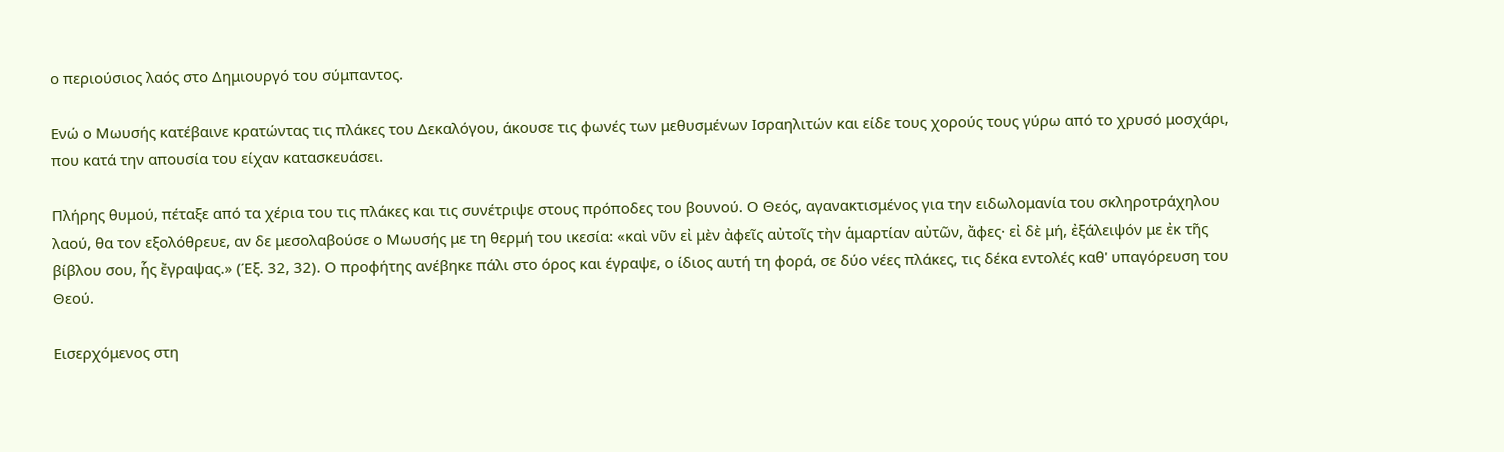ο περιούσιος λαός στο Δημιουργό του σύμπαντος.

Ενώ ο Μωυσής κατέβαινε κρατώντας τις πλάκες του Δεκαλόγου, άκουσε τις φωνές των μεθυσμένων Ισραηλιτών και είδε τους χορούς τους γύρω από το χρυσό μοσχάρι, που κατά την απουσία του είχαν κατασκευάσει.

Πλήρης θυμού, πέταξε από τα χέρια του τις πλάκες και τις συνέτριψε στους πρόποδες του βουνού. Ο Θεός, αγανακτισμένος για την ειδωλομανία του σκληροτράχηλου λαού, θα τον εξολόθρευε, αν δε μεσολαβούσε ο Μωυσής με τη θερμή του ικεσία: «καὶ νῦν εἰ μὲν ἀφεῖς αὐτοῖς τὴν ἁμαρτίαν αὐτῶν, ἄφες· εἰ δὲ μή, ἐξάλειψόν με ἐκ τῆς βίβλου σου, ἧς ἔγραψας.» (Έξ. 32, 32). Ο προφήτης ανέβηκε πάλι στο όρος και έγραψε, ο ίδιος αυτή τη φορά, σε δύο νέες πλάκες, τις δέκα εντολές καθ' υπαγόρευση του Θεού.

Εισερχόμενος στη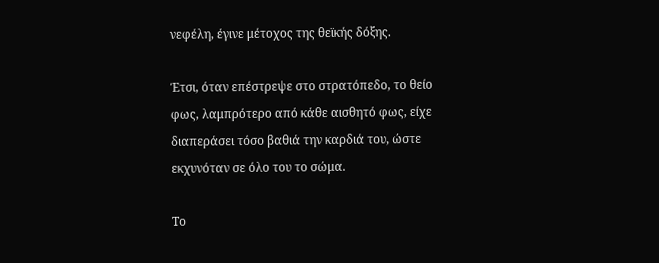νεφέλη, έγινε μέτοχος της θεϊκής δόξης.

Έτσι, όταν επέστρεψε στο στρατόπεδο, το θείο φως, λαμπρότερο από κάθε αισθητό φως, είχε διαπεράσει τόσο βαθιά την καρδιά του, ώστε εκχυνόταν σε όλο του το σώμα.

Το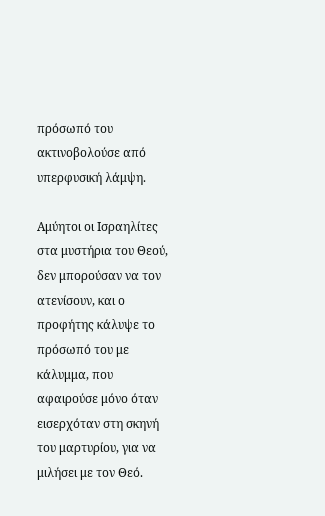πρόσωπό του ακτινοβολούσε από υπερφυσική λάμψη.

Αμύητοι οι Ισραηλίτες στα μυστήρια του Θεού, δεν μπορούσαν να τον ατενίσουν, και ο προφήτης κάλυψε το πρόσωπό του με κάλυμμα, που αφαιρούσε μόνο όταν εισερχόταν στη σκηνή του μαρτυρίου, για να μιλήσει με τον Θεό.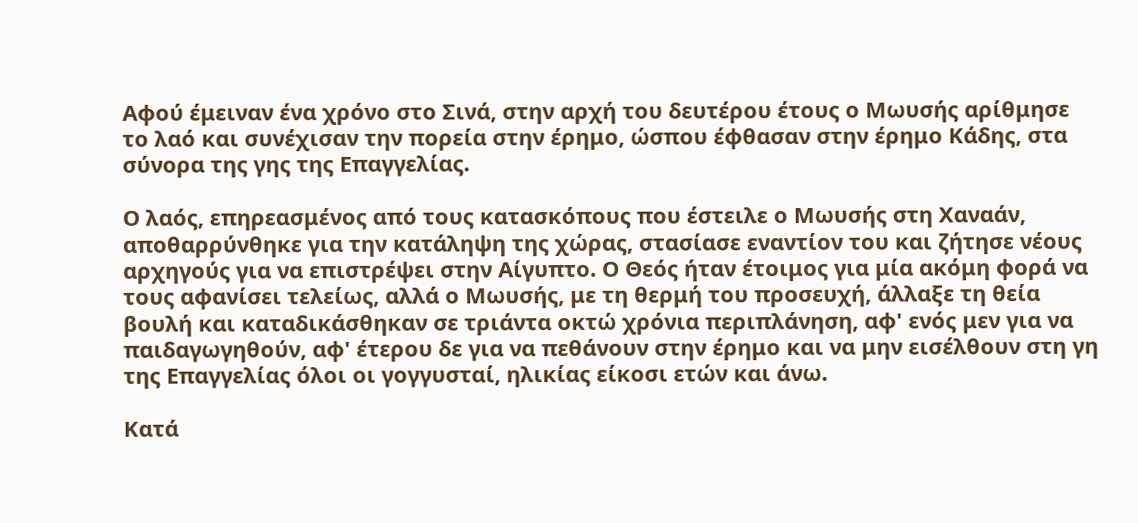Αφού έμειναν ένα χρόνο στο Σινά, στην αρχή του δευτέρου έτους ο Μωυσής αρίθμησε το λαό και συνέχισαν την πορεία στην έρημο, ώσπου έφθασαν στην έρημο Κάδης, στα σύνορα της γης της Επαγγελίας.

Ο λαός, επηρεασμένος από τους κατασκόπους που έστειλε ο Μωυσής στη Χαναάν, αποθαρρύνθηκε για την κατάληψη της χώρας, στασίασε εναντίον του και ζήτησε νέους αρχηγούς για να επιστρέψει στην Αίγυπτο. Ο Θεός ήταν έτοιμος για μία ακόμη φορά να τους αφανίσει τελείως, αλλά ο Μωυσής, με τη θερμή του προσευχή, άλλαξε τη θεία βουλή και καταδικάσθηκαν σε τριάντα οκτώ χρόνια περιπλάνηση, αφ' ενός μεν για να παιδαγωγηθούν, αφ' έτερου δε για να πεθάνουν στην έρημο και να μην εισέλθουν στη γη της Επαγγελίας όλοι οι γογγυσταί, ηλικίας είκοσι ετών και άνω.

Κατά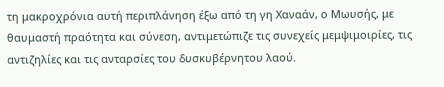τη μακροχρόνια αυτή περιπλάνηση έξω από τη γη Χαναάν, ο Μωυσής, με θαυμαστή πραότητα και σύνεση, αντιμετώπιζε τις συνεχείς μεμψιμοιρίες, τις αντιζηλίες και τις ανταρσίες του δυσκυβέρνητου λαού.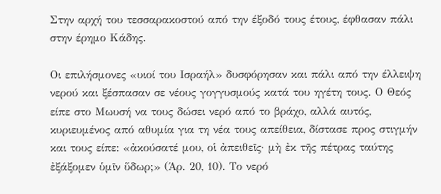Στην αρχή του τεσσαρακοστού από την έξοδό τους έτους, έφθασαν πάλι στην έρημο Κάδης.

Οι επιλήσμονες «υιοί του Ισραήλ» δυσφόρησαν και πάλι από την έλλειψη νερού και ξέσπασαν σε νέους γογγυσμούς κατά του ηγέτη τους. Ο Θεός είπε στο Μωυσή να τους δώσει νερό από το βράχο, αλλά αυτός, κυριευμένος από αθυμία για τη νέα τους απείθεια, δίστασε προς στιγμήν και τους είπε: «ἀκούσατέ μου, οἱ ἀπειθεῖς· μὴ ἐκ τῆς πέτρας ταύτης ἐξάξομεν ὑμῖν ὕδωρ;» (Άρ. 20, 10). Το νερό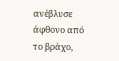ανέβλυσε άφθονο από το βράχο,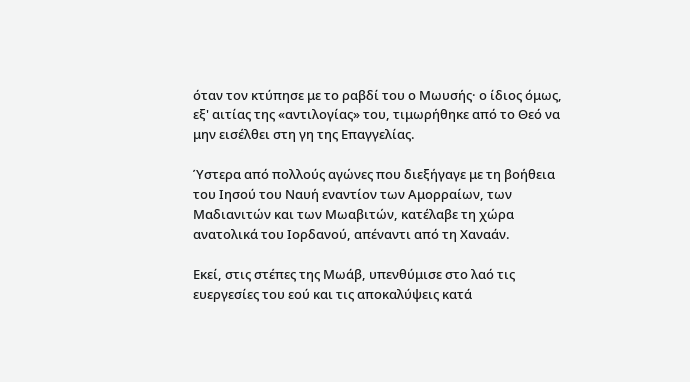όταν τον κτύπησε με το ραβδί του ο Μωυσής· ο ίδιος όμως, εξ' αιτίας της «αντιλογίας» του, τιμωρήθηκε από το Θεό να μην εισέλθει στη γη της Επαγγελίας.

Ύστερα από πολλούς αγώνες που διεξήγαγε με τη βοήθεια του Ιησού του Ναυή εναντίον των Αμορραίων, των Μαδιανιτών και των Μωαβιτών, κατέλαβε τη χώρα ανατολικά του Ιορδανού, απέναντι από τη Χαναάν.

Εκεί, στις στέπες της Μωάβ, υπενθύμισε στο λαό τις ευεργεσίες του εού και τις αποκαλύψεις κατά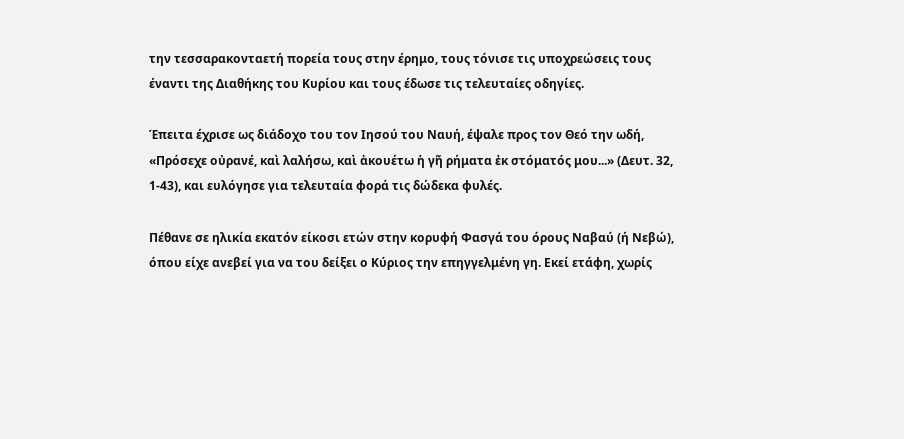την τεσσαρακονταετή πορεία τους στην έρημο, τους τόνισε τις υποχρεώσεις τους έναντι της Διαθήκης του Κυρίου και τους έδωσε τις τελευταίες οδηγίες.

Έπειτα έχρισε ως διάδοχο του τον Ιησού του Ναυή, έψαλε προς τον Θεό την ωδή, «Πρόσεχε οὐρανέ, καὶ λαλήσω, καὶ ἀκουέτω ἡ γῆ ρήματα ἐκ στόματός μου...» (Δευτ. 32, 1-43), και ευλόγησε για τελευταία φορά τις δώδεκα φυλές.

Πέθανε σε ηλικία εκατόν είκοσι ετών στην κορυφή Φασγά του όρους Ναβαύ (ή Νεβώ), όπου είχε ανεβεί για να του δείξει ο Κύριος την επηγγελμένη γη. Εκεί ετάφη, χωρίς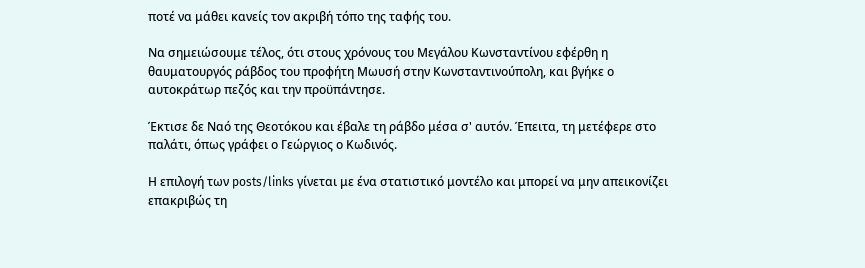ποτέ να μάθει κανείς τον ακριβή τόπο της ταφής του.

Να σημειώσουμε τέλος, ότι στους χρόνους του Μεγάλου Κωνσταντίνου εφέρθη η θαυματουργός ράβδος του προφήτη Μωυσή στην Κωνσταντινούπολη, και βγήκε ο αυτοκράτωρ πεζός και την προϋπάντησε.

Έκτισε δε Ναό της Θεοτόκου και έβαλε τη ράβδο μέσα σ' αυτόν. Έπειτα, τη μετέφερε στο παλάτι, όπως γράφει ο Γεώργιος ο Κωδινός.

Η επιλογή των posts/links γίνεται με ένα στατιστικό μοντέλο και μπορεί να μην απεικονίζει επακριβώς τη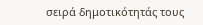σειρά δημοτικότητάς τους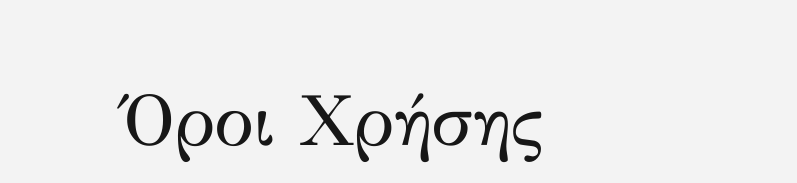Όροι Χρήσης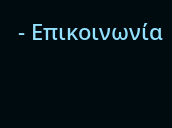- Επικοινωνία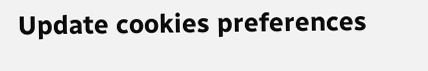Update cookies preferences